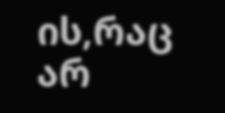ის,რაც არ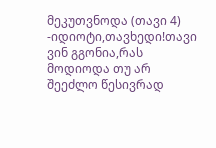მეკუთვნოდა (თავი 4)
-იდიოტი,თავხედი!თავი ვინ გგონია,რას მოდიოდა თუ არ შეეძლო წესივრად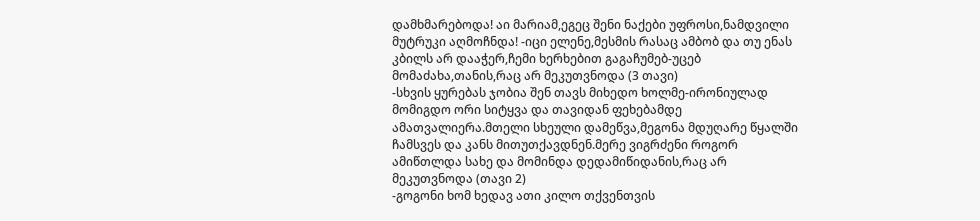დამხმარებოდა! აი მარიამ,ეგეც შენი ნაქები უფროსი,ნამდვილი მუტრუკი აღმოჩნდა! -იცი ელენე,მესმის რასაც ამბობ და თუ ენას კბილს არ დააჭერ,ჩემი ხერხებით გაგაჩუმებ-უცებ მომაძახა,თანის,რაც არ მეკუთვნოდა (3 თავი)
-სხვის ყურებას ჯობია შენ თავს მიხედო ხოლმე-ირონიულად მომიგდო ორი სიტყვა და თავიდან ფეხებამდე ამათვალიერა.მთელი სხეული დამეწვა,მეგონა მდუღარე წყალში ჩამსვეს და კანს მითუთქავდნენ.მერე ვიგრძენი როგორ ამიწთლდა სახე და მომინდა დედამიწიდანის,რაც არ მეკუთვნოდა (თავი 2)
-გოგონი ხომ ხედავ ათი კილო თქვენთვის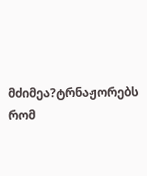მძიმეა?ტრნაჟორებს რომ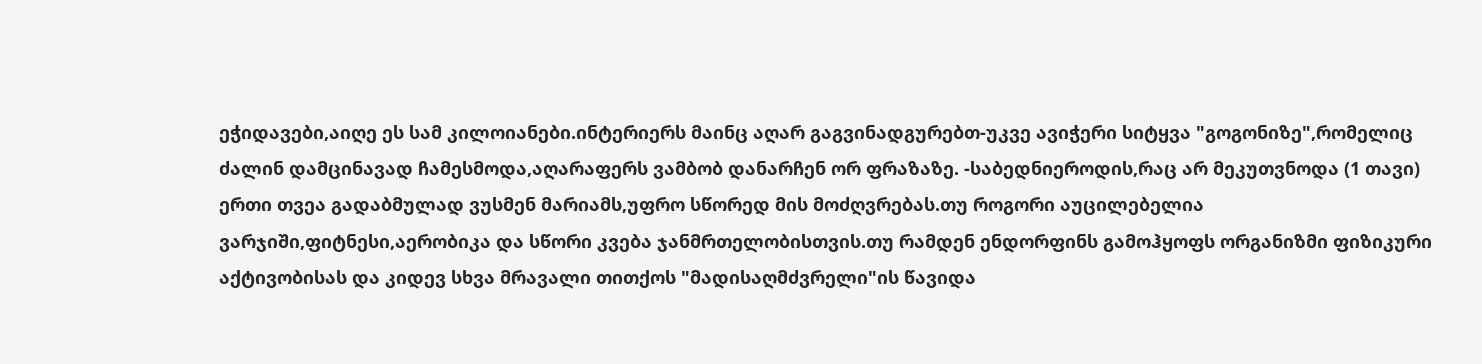ეჭიდავები,აიღე ეს სამ კილოიანები.ინტერიერს მაინც აღარ გაგვინადგურებთ-უკვე ავიჭერი სიტყვა "გოგონიზე",რომელიც ძალინ დამცინავად ჩამესმოდა,აღარაფერს ვამბობ დანარჩენ ორ ფრაზაზე. -საბედნიეროდის,რაც არ მეკუთვნოდა (1 თავი)
ერთი თვეა გადაბმულად ვუსმენ მარიამს,უფრო სწორედ მის მოძღვრებას.თუ როგორი აუცილებელია ვარჯიში,ფიტნესი,აერობიკა და სწორი კვება ჯანმრთელობისთვის.თუ რამდენ ენდორფინს გამოჰყოფს ორგანიზმი ფიზიკური აქტივობისას და კიდევ სხვა მრავალი თითქოს "მადისაღმძვრელი"ის წავიდა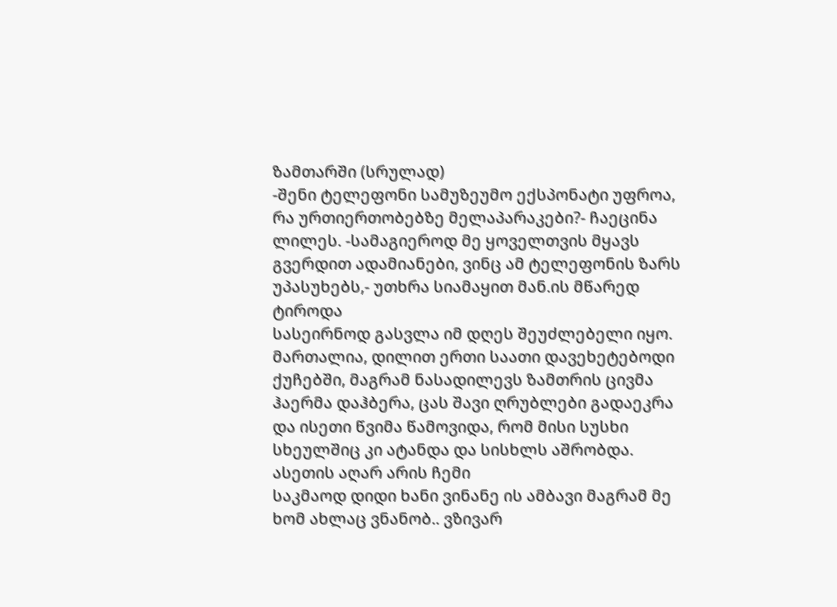ზამთარში (სრულად)
-შენი ტელეფონი სამუზეუმო ექსპონატი უფროა, რა ურთიერთობებზე მელაპარაკები?- ჩაეცინა ლილეს. -სამაგიეროდ მე ყოველთვის მყავს გვერდით ადამიანები, ვინც ამ ტელეფონის ზარს უპასუხებს,- უთხრა სიამაყით მან.ის მწარედ ტიროდა
სასეირნოდ გასვლა იმ დღეს შეუძლებელი იყო. მართალია, დილით ერთი საათი დავეხეტებოდი ქუჩებში, მაგრამ ნასადილევს ზამთრის ცივმა ჰაერმა დაჰბერა, ცას შავი ღრუბლები გადაეკრა და ისეთი წვიმა წამოვიდა, რომ მისი სუსხი სხეულშიც კი ატანდა და სისხლს აშრობდა. ასეთის აღარ არის ჩემი
საკმაოდ დიდი ხანი ვინანე ის ამბავი მაგრამ მე ხომ ახლაც ვნანობ.. ვზივარ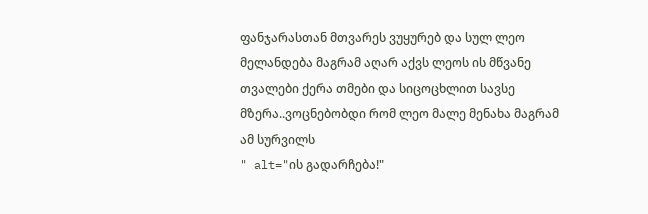ფანჯარასთან მთვარეს ვუყურებ და სულ ლეო მელანდება მაგრამ აღარ აქვს ლეოს ის მწვანე თვალები ქერა თმები და სიცოცხლით სავსე მზერა..ვოცნებობდი რომ ლეო მალე მენახა მაგრამ ამ სურვილს
" alt="ის გადარჩება!"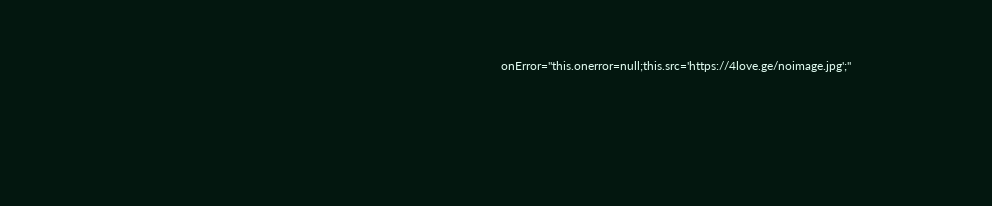onError="this.onerror=null;this.src='https://4love.ge/noimage.jpg';"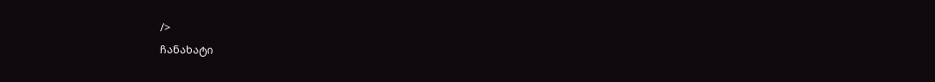/>
ჩანახატი